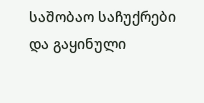საშობაო საჩუქრები და გაყინული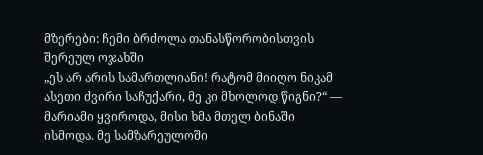მზერები: ჩემი ბრძოლა თანასწორობისთვის შერეულ ოჯახში
„ეს არ არის სამართლიანი! რატომ მიიღო ნიკამ ასეთი ძვირი საჩუქარი, მე კი მხოლოდ წიგნი?“ — მარიამი ყვიროდა, მისი ხმა მთელ ბინაში ისმოდა. მე სამზარეულოში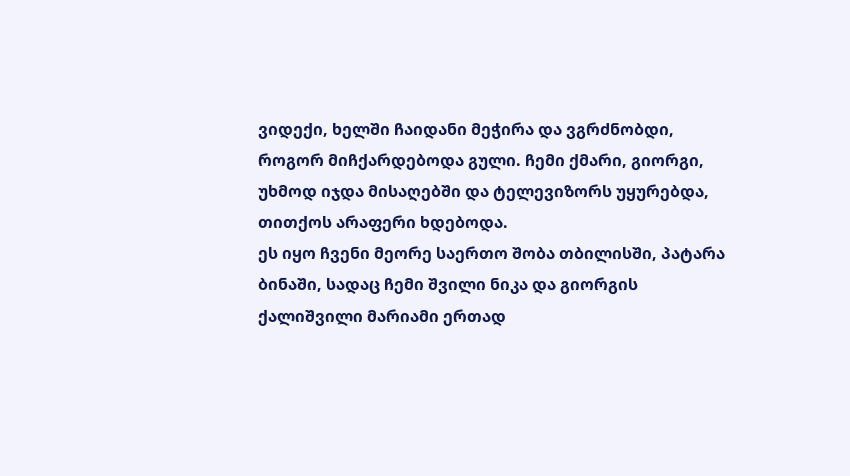ვიდექი, ხელში ჩაიდანი მეჭირა და ვგრძნობდი, როგორ მიჩქარდებოდა გული. ჩემი ქმარი, გიორგი, უხმოდ იჯდა მისაღებში და ტელევიზორს უყურებდა, თითქოს არაფერი ხდებოდა.
ეს იყო ჩვენი მეორე საერთო შობა თბილისში, პატარა ბინაში, სადაც ჩემი შვილი ნიკა და გიორგის ქალიშვილი მარიამი ერთად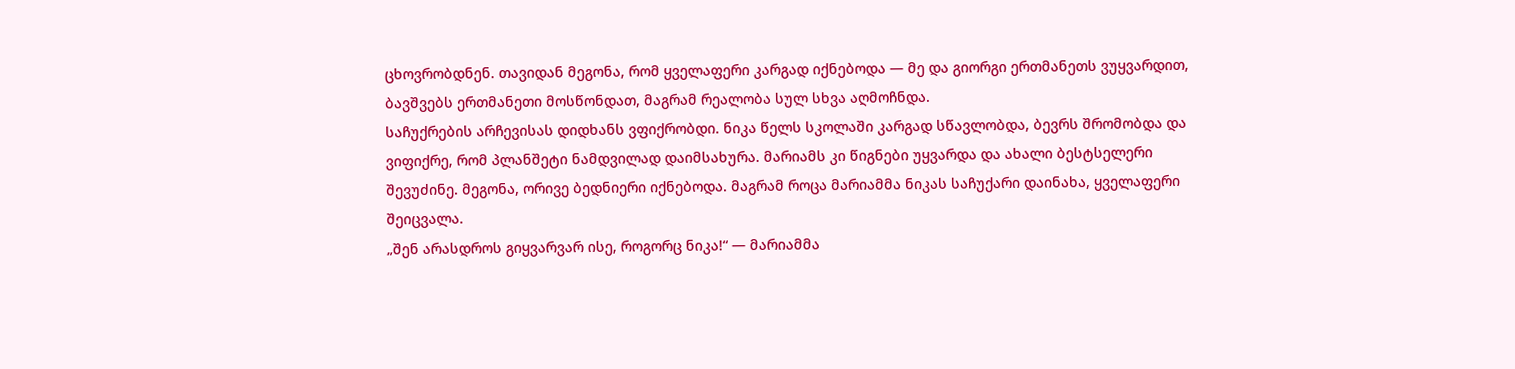ცხოვრობდნენ. თავიდან მეგონა, რომ ყველაფერი კარგად იქნებოდა — მე და გიორგი ერთმანეთს ვუყვარდით, ბავშვებს ერთმანეთი მოსწონდათ, მაგრამ რეალობა სულ სხვა აღმოჩნდა.
საჩუქრების არჩევისას დიდხანს ვფიქრობდი. ნიკა წელს სკოლაში კარგად სწავლობდა, ბევრს შრომობდა და ვიფიქრე, რომ პლანშეტი ნამდვილად დაიმსახურა. მარიამს კი წიგნები უყვარდა და ახალი ბესტსელერი შევუძინე. მეგონა, ორივე ბედნიერი იქნებოდა. მაგრამ როცა მარიამმა ნიკას საჩუქარი დაინახა, ყველაფერი შეიცვალა.
„შენ არასდროს გიყვარვარ ისე, როგორც ნიკა!“ — მარიამმა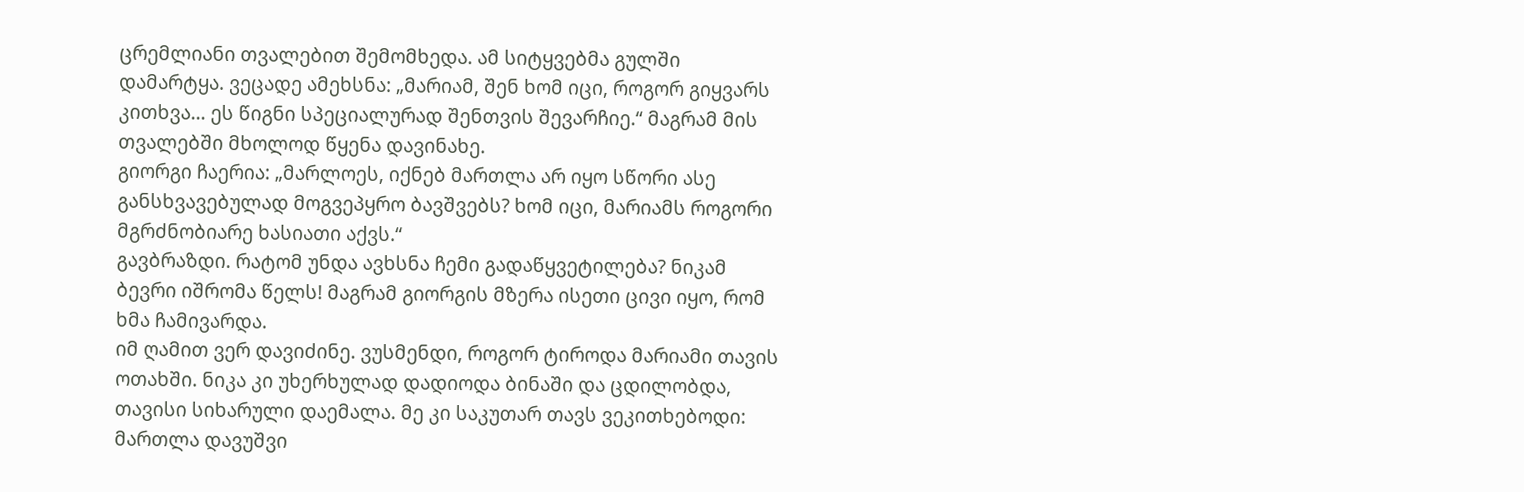ცრემლიანი თვალებით შემომხედა. ამ სიტყვებმა გულში დამარტყა. ვეცადე ამეხსნა: „მარიამ, შენ ხომ იცი, როგორ გიყვარს კითხვა… ეს წიგნი სპეციალურად შენთვის შევარჩიე.“ მაგრამ მის თვალებში მხოლოდ წყენა დავინახე.
გიორგი ჩაერია: „მარლოეს, იქნებ მართლა არ იყო სწორი ასე განსხვავებულად მოგვეპყრო ბავშვებს? ხომ იცი, მარიამს როგორი მგრძნობიარე ხასიათი აქვს.“
გავბრაზდი. რატომ უნდა ავხსნა ჩემი გადაწყვეტილება? ნიკამ ბევრი იშრომა წელს! მაგრამ გიორგის მზერა ისეთი ცივი იყო, რომ ხმა ჩამივარდა.
იმ ღამით ვერ დავიძინე. ვუსმენდი, როგორ ტიროდა მარიამი თავის ოთახში. ნიკა კი უხერხულად დადიოდა ბინაში და ცდილობდა, თავისი სიხარული დაემალა. მე კი საკუთარ თავს ვეკითხებოდი: მართლა დავუშვი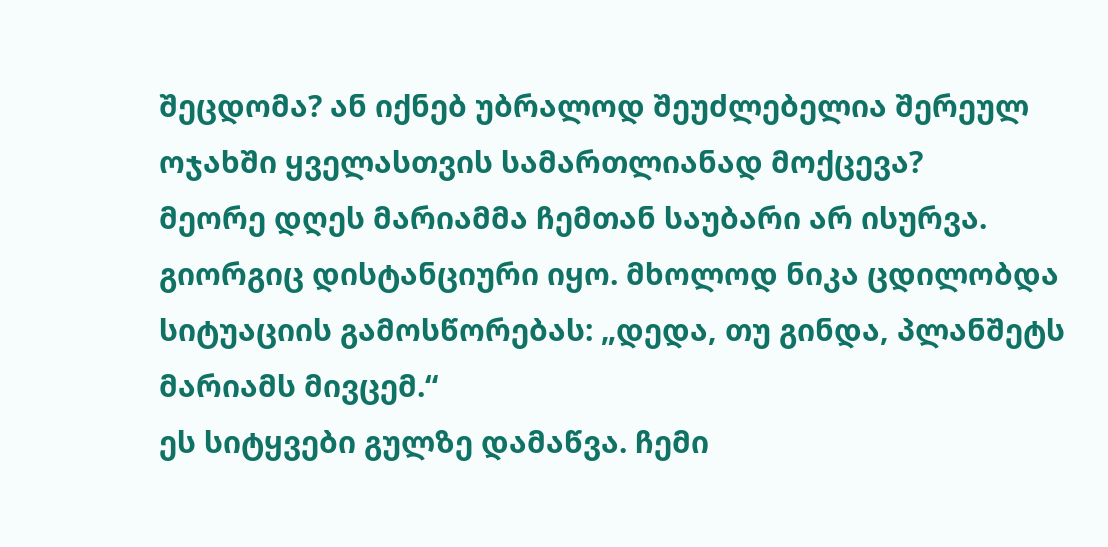შეცდომა? ან იქნებ უბრალოდ შეუძლებელია შერეულ ოჯახში ყველასთვის სამართლიანად მოქცევა?
მეორე დღეს მარიამმა ჩემთან საუბარი არ ისურვა. გიორგიც დისტანციური იყო. მხოლოდ ნიკა ცდილობდა სიტუაციის გამოსწორებას: „დედა, თუ გინდა, პლანშეტს მარიამს მივცემ.“
ეს სიტყვები გულზე დამაწვა. ჩემი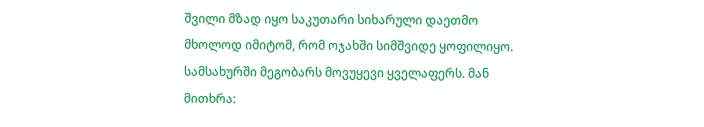შვილი მზად იყო საკუთარი სიხარული დაეთმო მხოლოდ იმიტომ, რომ ოჯახში სიმშვიდე ყოფილიყო.
სამსახურში მეგობარს მოვუყევი ყველაფერს. მან მითხრა: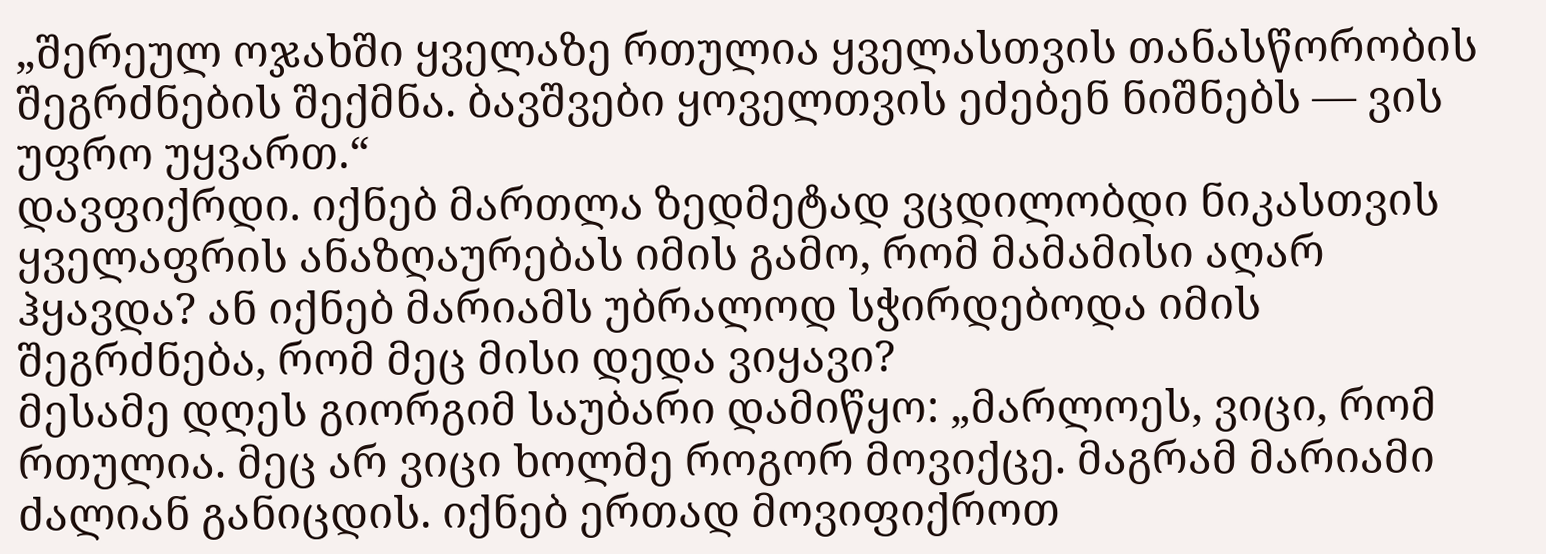„შერეულ ოჯახში ყველაზე რთულია ყველასთვის თანასწორობის შეგრძნების შექმნა. ბავშვები ყოველთვის ეძებენ ნიშნებს — ვის უფრო უყვართ.“
დავფიქრდი. იქნებ მართლა ზედმეტად ვცდილობდი ნიკასთვის ყველაფრის ანაზღაურებას იმის გამო, რომ მამამისი აღარ ჰყავდა? ან იქნებ მარიამს უბრალოდ სჭირდებოდა იმის შეგრძნება, რომ მეც მისი დედა ვიყავი?
მესამე დღეს გიორგიმ საუბარი დამიწყო: „მარლოეს, ვიცი, რომ რთულია. მეც არ ვიცი ხოლმე როგორ მოვიქცე. მაგრამ მარიამი ძალიან განიცდის. იქნებ ერთად მოვიფიქროთ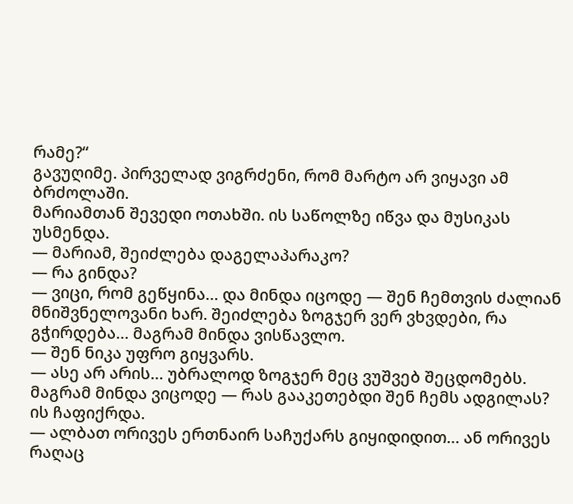რამე?“
გავუღიმე. პირველად ვიგრძენი, რომ მარტო არ ვიყავი ამ ბრძოლაში.
მარიამთან შევედი ოთახში. ის საწოლზე იწვა და მუსიკას უსმენდა.
— მარიამ, შეიძლება დაგელაპარაკო?
— რა გინდა?
— ვიცი, რომ გეწყინა… და მინდა იცოდე — შენ ჩემთვის ძალიან მნიშვნელოვანი ხარ. შეიძლება ზოგჯერ ვერ ვხვდები, რა გჭირდება… მაგრამ მინდა ვისწავლო.
— შენ ნიკა უფრო გიყვარს.
— ასე არ არის… უბრალოდ ზოგჯერ მეც ვუშვებ შეცდომებს. მაგრამ მინდა ვიცოდე — რას გააკეთებდი შენ ჩემს ადგილას?
ის ჩაფიქრდა.
— ალბათ ორივეს ერთნაირ საჩუქარს გიყიდიდით… ან ორივეს რაღაც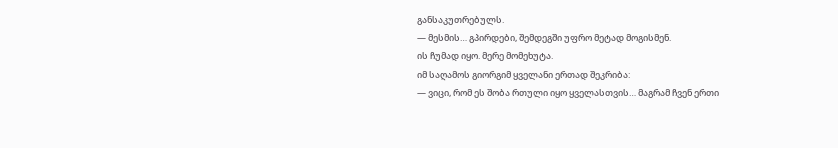განსაკუთრებულს.
— მესმის… გპირდები, შემდეგში უფრო მეტად მოგისმენ.
ის ჩუმად იყო. მერე მომეხუტა.
იმ საღამოს გიორგიმ ყველანი ერთად შეკრიბა:
— ვიცი, რომ ეს შობა რთული იყო ყველასთვის… მაგრამ ჩვენ ერთი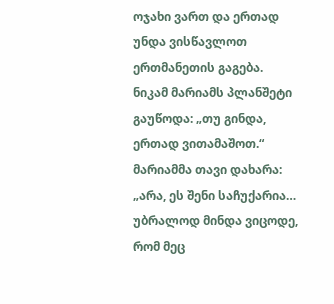ოჯახი ვართ და ერთად უნდა ვისწავლოთ ერთმანეთის გაგება.
ნიკამ მარიამს პლანშეტი გაუწოდა: „თუ გინდა, ერთად ვითამაშოთ.“
მარიამმა თავი დახარა: „არა, ეს შენი საჩუქარია… უბრალოდ მინდა ვიცოდე, რომ მეც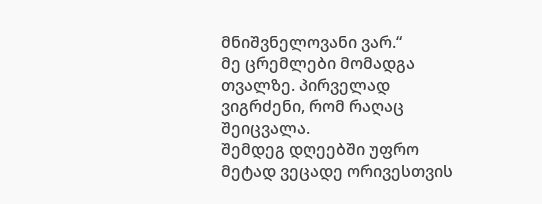მნიშვნელოვანი ვარ.“
მე ცრემლები მომადგა თვალზე. პირველად ვიგრძენი, რომ რაღაც შეიცვალა.
შემდეგ დღეებში უფრო მეტად ვეცადე ორივესთვის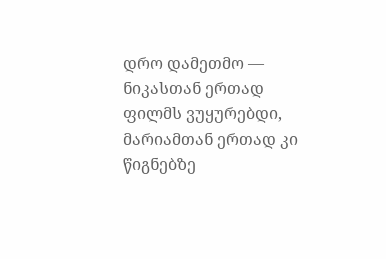დრო დამეთმო — ნიკასთან ერთად ფილმს ვუყურებდი, მარიამთან ერთად კი წიგნებზე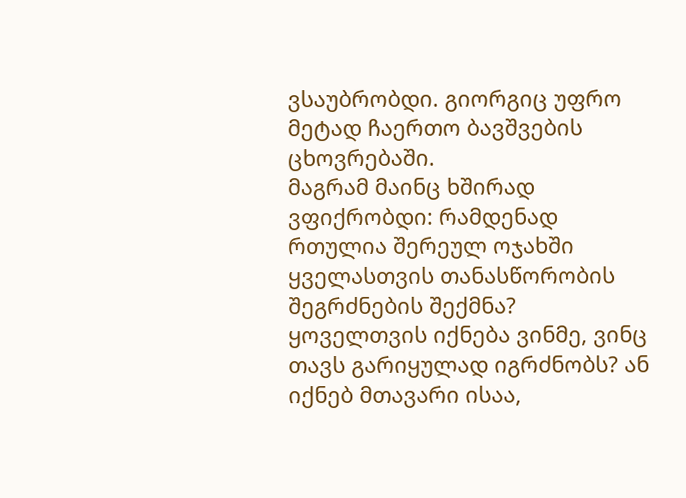ვსაუბრობდი. გიორგიც უფრო მეტად ჩაერთო ბავშვების ცხოვრებაში.
მაგრამ მაინც ხშირად ვფიქრობდი: რამდენად რთულია შერეულ ოჯახში ყველასთვის თანასწორობის შეგრძნების შექმნა? ყოველთვის იქნება ვინმე, ვინც თავს გარიყულად იგრძნობს? ან იქნებ მთავარი ისაა,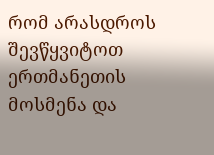რომ არასდროს შევწყვიტოთ ერთმანეთის მოსმენა და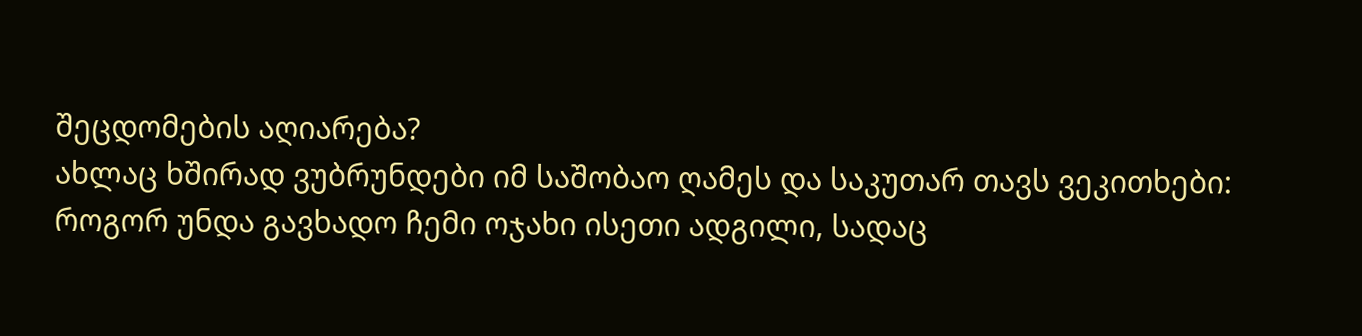შეცდომების აღიარება?
ახლაც ხშირად ვუბრუნდები იმ საშობაო ღამეს და საკუთარ თავს ვეკითხები: როგორ უნდა გავხადო ჩემი ოჯახი ისეთი ადგილი, სადაც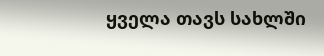ყველა თავს სახლში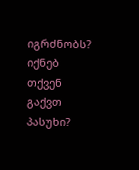იგრძნობს? იქნებ თქვენ გაქვთ პასუხი?